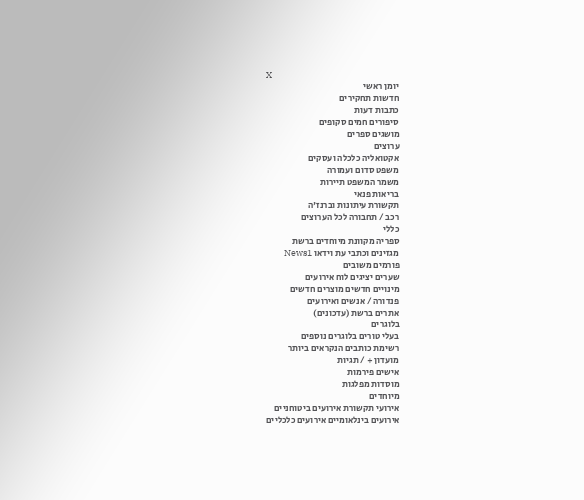X
יומן ראשי
חדשות תחקירים
כתבות דעות
סיפורים חמים סקופים
מושגים ספרים
ערוצים
אקטואליה כלכלה ועסקים
משפט סדום ועמורה
משמר המשפט תיירות
בריאות פנאי
תקשורת עיתונות וברנז'ה
רכב / תחבורה לכל הערוצים
כללי
ספריה מקוונת מיוחדים ברשת
מגזינים וכתבי עת וידאו News1
פורמים משובים
שערים יציגים לוח אירועים
מינויים חדשים מוצרים חדשים
פנדורה / אנשים ואירועים
אתרים ברשת (עדכונים)
בלוגרים
בעלי טורים בלוגרים נוספים
רשימת כותבים הנקראים ביותר
מועדון + / תגיות
אישים פירמות
מוסדות מפלגות
מיוחדים
אירועי תקשורת אירועים ביטוחניים
אירועים בינלאומיים אירועים כלכליים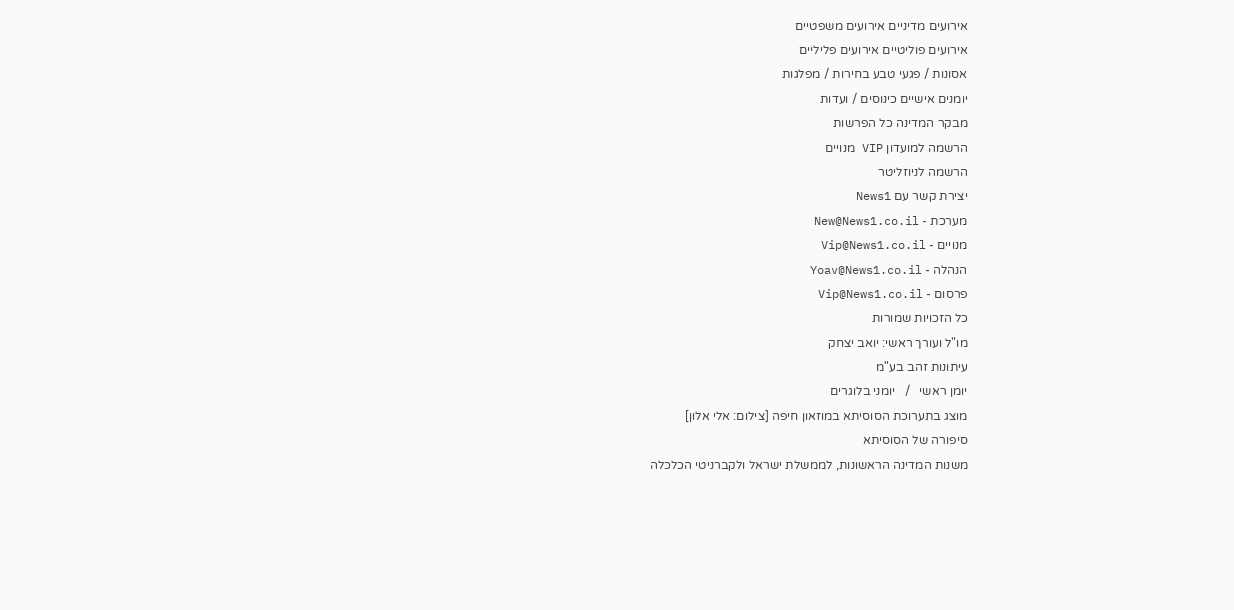אירועים מדיניים אירועים משפטיים
אירועים פוליטיים אירועים פליליים
אסונות / פגעי טבע בחירות / מפלגות
יומנים אישיים כינוסים / ועדות
מבקר המדינה כל הפרשות
הרשמה למועדון VIP מנויים
הרשמה לניוזליטר
יצירת קשר עם News1
מערכת - New@News1.co.il
מנויים - Vip@News1.co.il
הנהלה - Yoav@News1.co.il
פרסום - Vip@News1.co.il
כל הזכויות שמורות
מו"ל ועורך ראשי: יואב יצחק
עיתונות זהב בע"מ
יומן ראשי   /   יומני בלוגרים
מוצג בתערוכת הסוסיתא במוזאון חיפה [צילום: אלי אלון]
סיפורה של הסוסיתא
משנות המדינה הראשונות, לממשלת ישראל ולקברניטי הכלכלה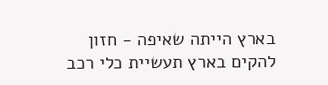בארץ הייתה שאיפה - חזון להקים בארץ תעשיית כלי רכב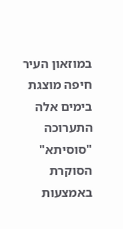במוזאון העיר חיפה מוצגת בימים אלה התערוכה "סוסיתא" הסוקרת באמצעות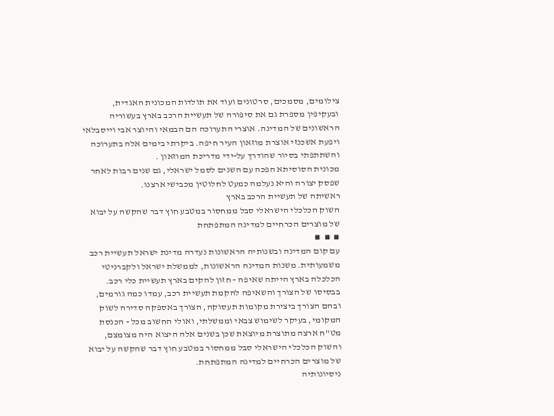צילומים, מסמכים, סרטונים ועוד את תולדות המכונית האגדית, ובעקיפין מספרת גם את סיפורה של תעשיית הרכב בארץ בעשוריה הראשונים של המדינה. אוצרי התערוכה הם הבמאי והיוצר אבי וייסבלאי ויפעת אשכנזי אוצרת מוזאון העיר חיפה. ביקרתי בימים אלה בתערוכה והשתתפתי בסיור שהודרך על-ידי מדריכת המוזאון .
מכונית הסוסיתא הפכה עם השנים לסמל ישראלי, גם שנים רבות לאחר שפסק יצורה והיא נעלמה כמעט לחלוטין מכבישי ארצנו.
ראשיתה של תעשיית הרכב בארץ
השוק הכלכלי הישראלי סבל ממחסור במטבע חוץ דבר שהקשה על יבוא של מוצרים הכרחיים למדינה המתפתחת
▪  ▪  ▪
עם קום המדינה ובשנותיה הראשונות נעדרה מדינת ישראל תעשיית רכב משמעותית. משנות המדינה הראשונות, לממשלת ישראל ולקברניטי הכלכלה בארץ הייתה שאיפה - חזון להקים בארץ תעשיית כלי רכב. בבסיסו של הצורך והשאיפה להקמת תעשיית רכב, עמדו כמה גורמים, ובהם הצורך ביצירת מקומות תעסוקה, הצורך באספקה סדירה לשוק המקומי, בעיקר לשימוש צבאי וממשלתי, ואולי החשוב מכל - הכנסת מט"ח ארצה מתוצרת מיוצאת שכן בשנים אלה היצוא היה מצומצם, והשוק הכלכלי הישראלי סבל ממחסור במטבע חוץ דבר שהקשה על יבוא של מוצרים הכרחיים למדינה המתפתחת.
ניסיונותיה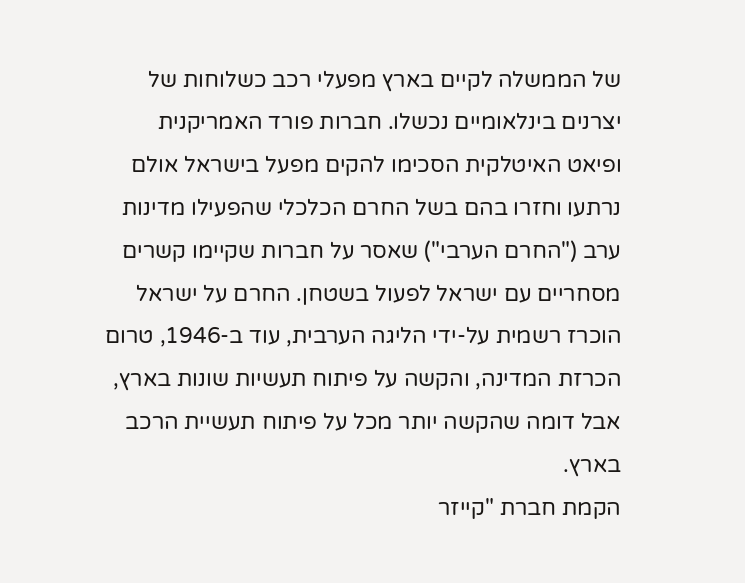של הממשלה לקיים בארץ מפעלי רכב כשלוחות של יצרנים בינלאומיים נכשלו. חברות פורד האמריקנית ופיאט האיטלקית הסכימו להקים מפעל בישראל אולם נרתעו וחזרו בהם בשל החרם הכלכלי שהפעילו מדינות ערב ("החרם הערבי") שאסר על חברות שקיימו קשרים מסחריים עם ישראל לפעול בשטחן. החרם על ישראל הוכרז רשמית על-ידי הליגה הערבית, עוד ב-1946, טרום הכרזת המדינה, והקשה על פיתוח תעשיות שונות בארץ, אבל דומה שהקשה יותר מכל על פיתוח תעשיית הרכב בארץ.
הקמת חברת "קייזר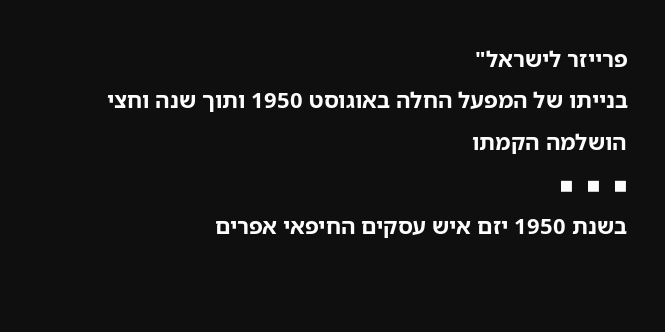פרייזר לישראל"
בנייתו של המפעל החלה באוגוסט 1950 ותוך שנה וחצי הושלמה הקמתו
▪  ▪  ▪
בשנת 1950 יזם איש עסקים החיפאי אפרים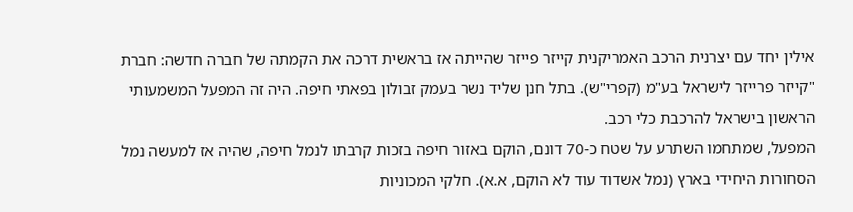אילין יחד עם יצרנית הרכב האמריקנית קייזר פייזר שהייתה אז בראשית דרכה את הקמתה של חברה חדשה: חברת "קייזר פרייזר לישראל בע"מ (קפרי"ש). בתל חנן שליד נשר בעמק זבולון בפאתי חיפה. היה זה המפעל המשמעותי הראשון בישראל להרכבת כלי רכב.
המפעל, שמתחמו השתרע על שטח כ-70 דונם, הוקם באזור חיפה בזכות קרבתו לנמל חיפה, שהיה אז למעשה נמל הסחורות היחידי בארץ (נמל אשדוד עוד לא הוקם, א.א). חלקי המכוניות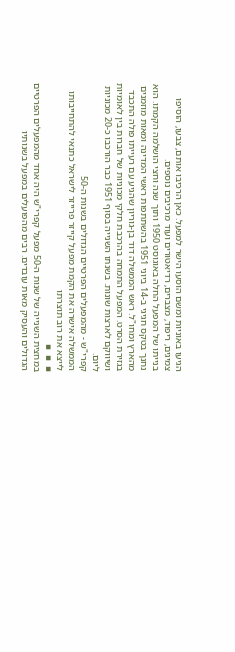הגיעו באוניות ומשם הוסעו הישר למפעל. כאן הרכיבו אותם, צבעו, הוסיפו צמיגים, ריפוד, מצברים, רדיאטורים ועוד מרכיבים נוספים.
בנייתו של המפעל החלה באוגוסט 1950 ותוך שנה וחצי הושלמה הקמתו. הוא נחנך בטקס חגיגי ב-14 ביוני 1951 בהשתתפות ראשי המדינה ומאות מוזמנים מהארץ ומחו"ל. ראש הממשלה דוד בן-גוריון שהגיע עם רעייתו פולה התכבד בגזירת הסרט. המפעל התמחה בהרכבת חלקי מכוניות של חברות בין לאומיות ושיווקם לארצות שונות. בשנתו השנייה בסוף 1951 כבר הורכבו כ-20 מכוניות ליום.
קפרי"ש - מהמפעלים הפרטיים הגדולים בשנות ה-50
הממשלה אישרה את הקמת מפעל קייזר פרייזר לישראל כתנאי להתחייבותו לייצא את רוב תוצרתו
▪  ▪  ▪
במחצית השנייה של שנות ה-50 מפעל קפרי"ש היה אחד מהמפעלים הפרטיים הגדולים והעסיק מאות עובדים. רבים מהפועלים במפעל בשנותיו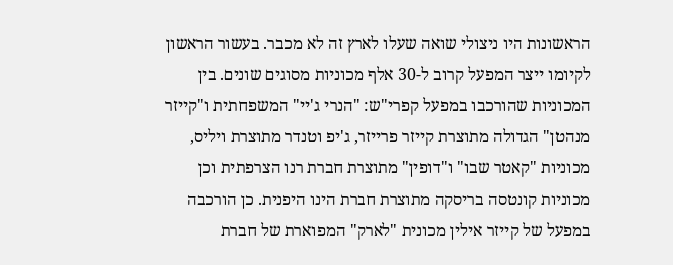הראשונות היו ניצולי שואה שעלו לארץ זה לא מכבר. בעשור הראשון לקיומו ייצר המפעל קרוב ל-30 אלף מכוניות מסוגים שונים. בין המכוניות שהורכבו במפעל קפרי"ש: "הנרי ג'יי" המשפחתית ו"קייזר מנהטן" הגדולה מתוצרת קייזר פרייזר, ג'יפ וטנדר מתוצרת ויליס, מכוניות "קאטר שבו" ו"דופין" מתוצרת חברת רנו הצרפתית וכן מכוניות קונטסה בריסקה מתוצרת חברת הינו היפנית. כן הורכבה במפעל של קייזר אילין מכונית "לארק" המפוארת של חברת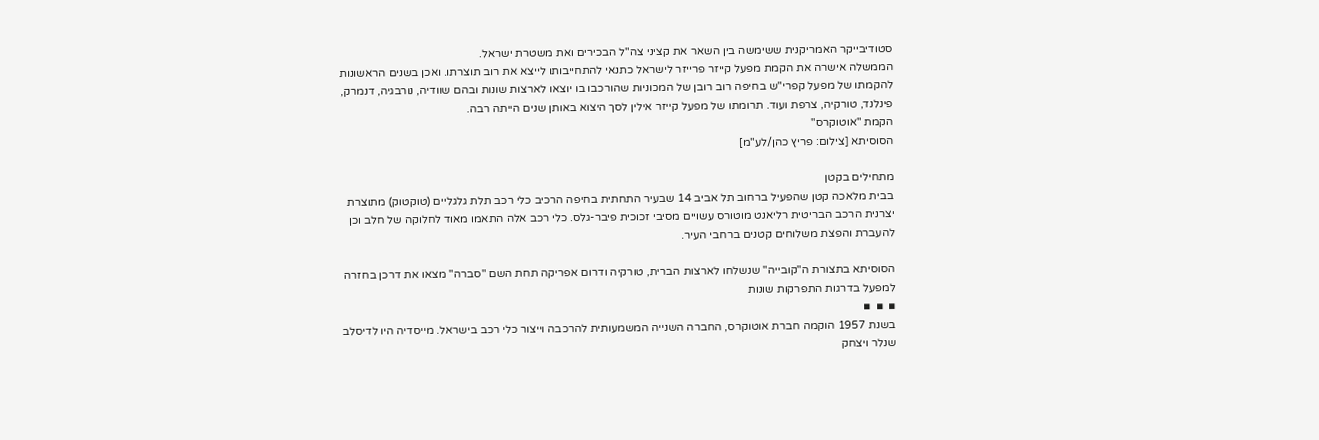סטודיבייקר האמריקנית ששימשה בין השאר את קציני צה"ל הבכירים ואת משטרת ישראל.
הממשלה אישרה את הקמת מפעל קייזר פרייזר לישראל כתנאי להתחייבותו לייצא את רוב תוצרתו. ואכן בשנים הראשונות להקמתו של מפעל קפרי"ש בחיפה רוב רובן של המכוניות שהורכבו בו יוצאו לארצות שונות ובהם שוודיה, נורבגיה, דנמרק, פינלנד, טורקיה, צרפת ועוד. תרומתו של מפעל קייזר אילין לסך היצוא באותן שנים הייתה רבה.
הקמת "אוטוקרס"
הסוסיתא [צילום: פריץ כהן/לע"מ]

מתחילים בקטן
בבית מלאכה קטן שהפעיל ברחוב תל אביב 14 שבעיר התחתית בחיפה הרכיב כלי רכב תלת גלגליים (טוקטוק) מתוצרת יצרנית הרכב הבריטית רליאנט מוטורס עשויים מסיבי זכוכית פיבר-גלס. כלי רכב אלה התאמו מאוד לחלוקה של חלב וכן להעברת והפצת משלוחים קטנים ברחבי העיר.

הסוסיתא בתצורת ה"קובייה" שנשלחו לארצות הברית, טורקיה ודרום אפריקה תחת השם "סברה" מצאו את דרכן בחזרה למפעל בדרגות התפרקות שונות
▪  ▪  ▪
בשנת 1957 הוקמה חברת אוטוקרס, החברה השנייה המשמעותית להרכבה וייצור כלי רכב בישראל. מייסדיה היו לדיסלב שנלר ויצחק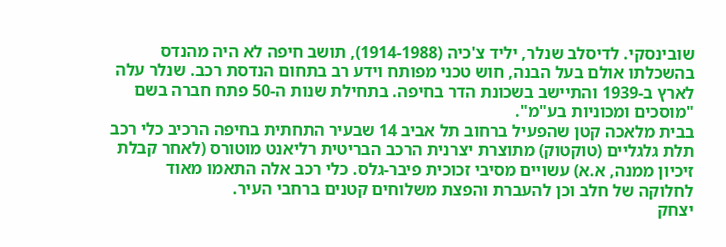שובינסקי. לדיסלב שנלר, יליד צ'כיה (1914-1988), תושב חיפה לא היה מהנדס בהשכלתו אולם בעל הבנה, חוש טכני מפותח וידע רב בתחום הנדסת רכב. שנלר עלה לארץ ב-1939 והתיישב בשכונת הדר בחיפה. בתחילת שנות ה-50 פתח חברה בשם "מוסכים ומכוניות בע"מ".
בבית מלאכה קטן שהפעיל ברחוב תל אביב 14 שבעיר התחתית בחיפה הרכיב כלי רכב תלת גלגליים (טוקטוק) מתוצרת יצרנית הרכב הבריטית רליאנט מוטורס (לאחר קבלת זיכיון ממנה, א.א) עשויים מסיבי זכוכית פיבר-גלס. כלי רכב אלה התאמו מאוד לחלוקה של חלב וכן להעברת והפצת משלוחים קטנים ברחבי העיר.
יצחק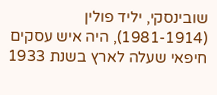שובינסקי, יליד פולין (1981-1914), היה איש עסקים חיפאי שעלה לארץ בשנת 1933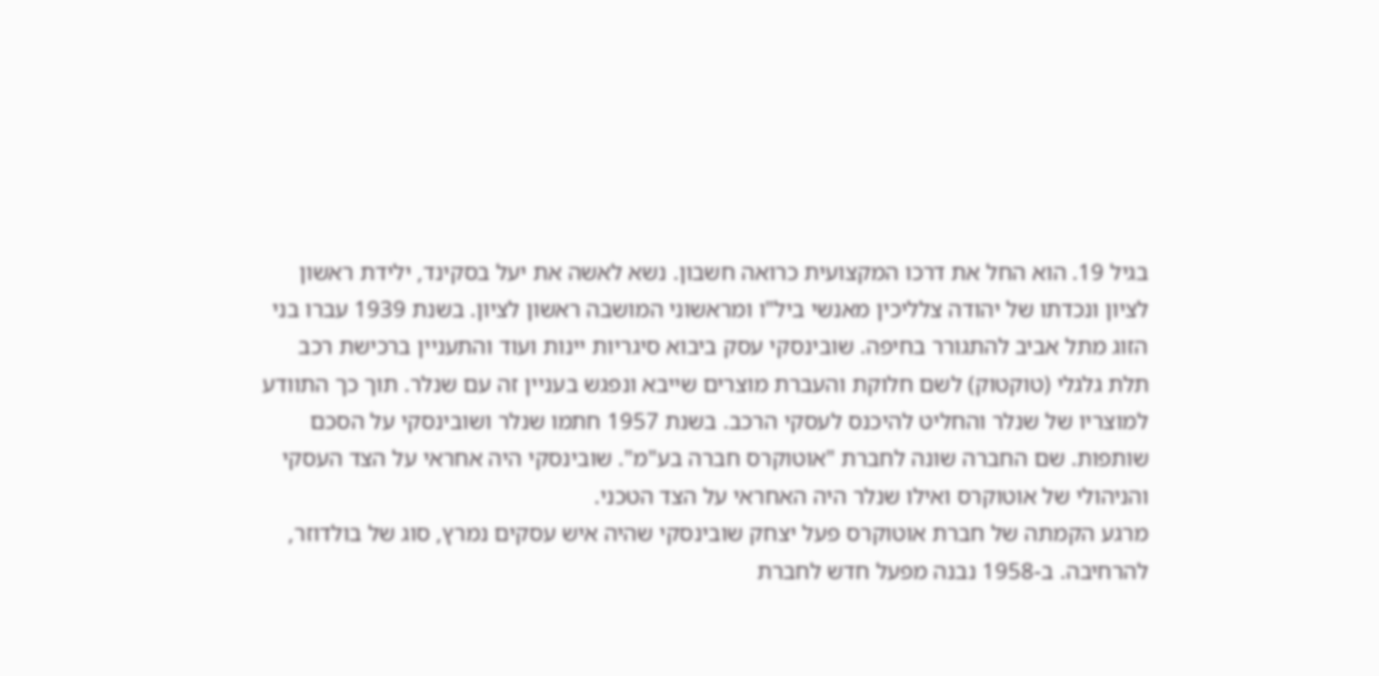בגיל 19. הוא החל את דרכו המקצועית כרואה חשבון. נשא לאשה את יעל בסקינד, ילידת ראשון לציון ונכדתו של יהודה צלליכין מאנשי ביל"ו ומראשוני המושבה ראשון לציון. בשנת 1939 עברו בני הזוג מתל אביב להתגורר בחיפה. שובינסקי עסק ביבוא סיגריות יינות ועוד והתעניין ברכישת רכב תלת גלגלי (טוקטוק) לשם חלוקת והעברת מוצרים שייבא ונפגש בעניין זה עם שנלר. תוך כך התוודע למוצריו של שנלר והחליט להיכנס לעסקי הרכב. בשנת 1957 חתמו שנלר ושובינסקי על הסכם שותפות. שם החברה שונה לחברת "אוטוקרס חברה בע"מ". שובינסקי היה אחראי על הצד העסקי והניהולי של אוטוקרס ואילו שנלר היה האחראי על הצד הטכני.
מרגע הקמתה של חברת אוטוקרס פעל יצחק שובינסקי שהיה איש עסקים נמרץ, סוג של בולדוזר, להרחיבה. ב-1958 נבנה מפעל חדש לחברת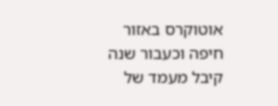אוטוקרס באזור חיפה וכעבור שנה קיבל מעמד של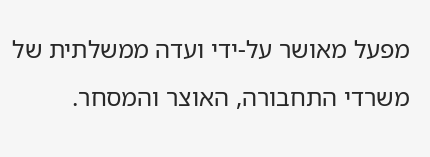מפעל מאושר על-ידי ועדה ממשלתית של משרדי התחבורה, האוצר והמסחר.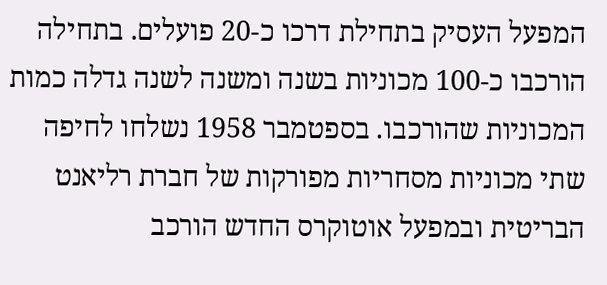המפעל העסיק בתחילת דרכו כ-20 פועלים. בתחילה הורכבו כ-100 מכוניות בשנה ומשנה לשנה גדלה כמות המכוניות שהורכבו. בספטמבר 1958 נשלחו לחיפה שתי מכוניות מסחריות מפורקות של חברת רליאנט הבריטית ובמפעל אוטוקרס החדש הורכב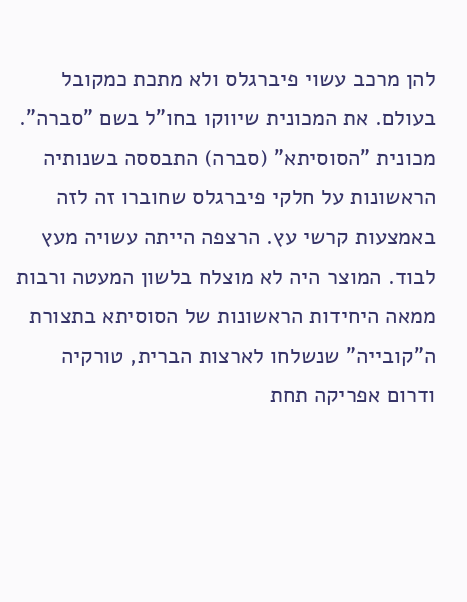להן מרכב עשוי פיברגלס ולא מתכת כמקובל בעולם. את המכונית שיווקו בחו"ל בשם "סברה".
מכונית "הסוסיתא" (סברה) התבססה בשנותיה הראשונות על חלקי פיברגלס שחוברו זה לזה באמצעות קרשי עץ. הרצפה הייתה עשויה מעץ לבוד. המוצר היה לא מוצלח בלשון המעטה ורבות ממאה היחידות הראשונות של הסוסיתא בתצורת ה"קובייה" שנשלחו לארצות הברית, טורקיה ודרום אפריקה תחת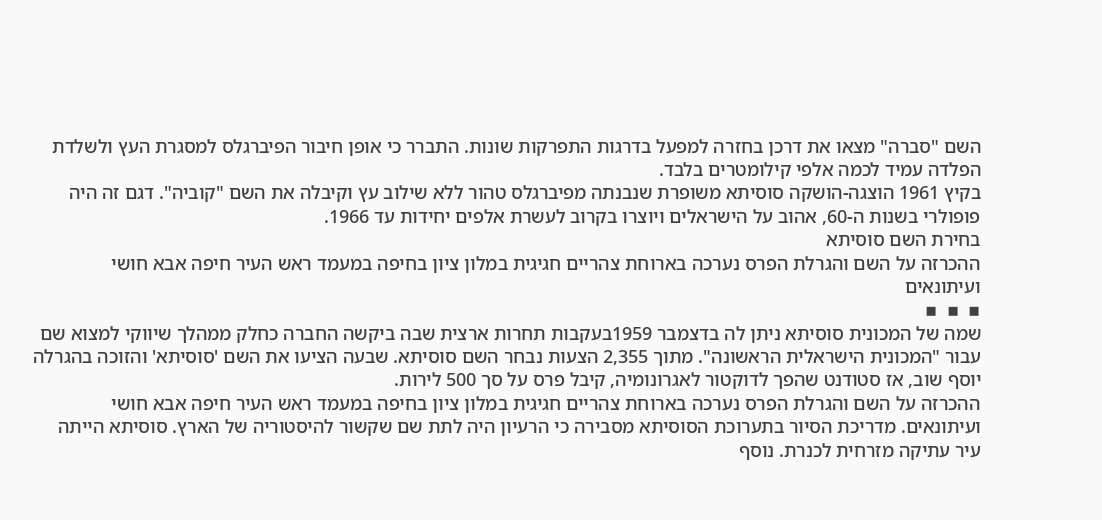השם "סברה" מצאו את דרכן בחזרה למפעל בדרגות התפרקות שונות. התברר כי אופן חיבור הפיברגלס למסגרת העץ ולשלדת הפלדה עמיד לכמה אלפי קילומטרים בלבד.
בקיץ 1961 הוצגה-הושקה סוסיתא משופרת שנבנתה מפיברגלס טהור ללא שילוב עץ וקיבלה את השם "קוביה". דגם זה היה פופולרי בשנות ה-60, אהוב על הישראלים ויוצרו בקרוב לעשרת אלפים יחידות עד 1966.
בחירת השם סוסיתא
ההכרזה על השם והגרלת הפרס נערכה בארוחת צהריים חגיגית במלון ציון בחיפה במעמד ראש העיר חיפה אבא חושי ועיתונאים
▪  ▪  ▪
שמה של המכונית סוסיתא ניתן לה בדצמבר 1959בעקבות תחרות ארצית שבה ביקשה החברה כחלק ממהלך שיווקי למצוא שם עבור "המכונית הישראלית הראשונה". מתוך 2,355 הצעות נבחר השם סוסיתא. שבעה הציעו את השם 'סוסיתא' והזוכה בהגרלה יוסף שוב, אז סטודנט שהפך לדוקטור לאגרונומיה, קיבל פרס על סך 500 לירות.
ההכרזה על השם והגרלת הפרס נערכה בארוחת צהריים חגיגית במלון ציון בחיפה במעמד ראש העיר חיפה אבא חושי ועיתונאים. מדריכת הסיור בתערוכת הסוסיתא מסבירה כי הרעיון היה לתת שם שקשור להיסטוריה של הארץ. סוסיתא הייתה עיר עתיקה מזרחית לכנרת. נוסף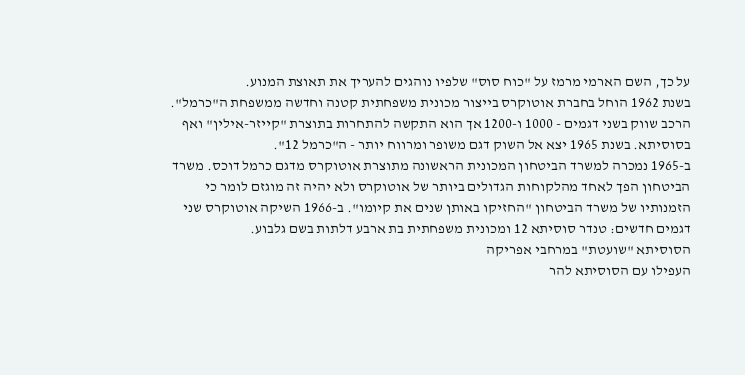על כך, השם הארמי מרמז על "כוח סוס" שלפיו נוהגים להעריך את תאוצת המנוע.
בשנת 1962 הוחל בחברת אוטוקרס בייצור מכונית משפחתית קטנה וחדשה ממשפחת ה"כרמל". הרכב שווק בשני דגמים - 1000 ו-1200 אך הוא התקשה להתחרות בתוצרת "קייזר-אילין" ואף בסוסיתא. בשנת 1965 יצא אל השוק דגם משופר ומרווח יותר - ה"כרמל 12".
ב-1965 נמכרה למשרד הביטחון המכונית הראשונה מתוצרת אוטוקרס מדגם כרמל דוכס. משרד הביטחון הפך לאחד מהלקוחות הגדולים ביותר של אוטוקרס ולא יהיה זה מוגזם לומר כי הזמנותיו של משרד הביטחון "החזיקו באותן שנים את קיומו". ב-1966 השיקה אוטוקרס שני דגמים חדשים: טנדר סוסיתא 12 ומכונית משפחתית בת ארבע דלתות בשם גלבוע.
הסוסיתא "שועטת" במרחבי אפריקה
העפילו עם הסוסיתא להר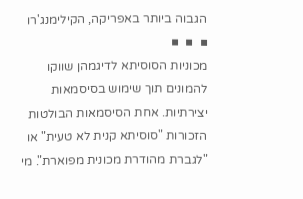הגבוה ביותר באפריקה, הקילימנג'רו
▪  ▪  ▪
מכוניות הסוסיתא לדיגמהן שווקו להמונים תוך שימוש בסיסמאות יצירתיות. אחת הסיסמאות הבולטות הזכורות "סוסיתא קנית לא טעית" או "לגברת מהודרת מכונית מפוארת". מי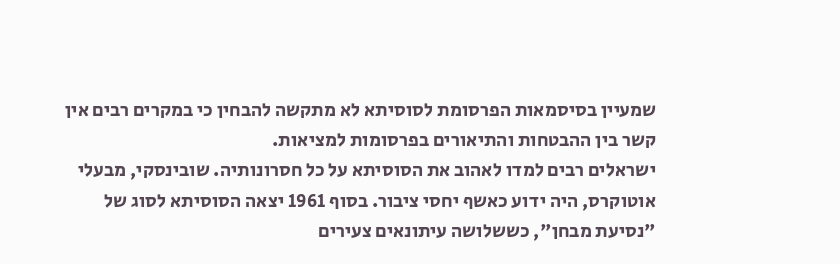שמעיין בסיסמאות הפרסומת לסוסיתא לא מתקשה להבחין כי במקרים רבים אין קשר בין ההבטחות והתיאורים בפרסומות למציאות.
ישראלים רבים למדו לאהוב את הסוסיתא על כל חסרונותיה. שובינסקי, מבעלי אוטוקרס, היה ידוע כאשף יחסי ציבור. בסוף 1961 יצאה הסוסיתא לסוג של "נסיעת מבחן", כששלושה עיתונאים צעירים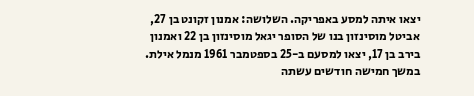יצאו איתה למסע באפריקה. השלושה: אמנון זקונט בן 27, אביטל מוסינזון בנו של הסופר יגאל מוסינזון בן 22 ואמנון בירב בן 17, יצאו למסעם ב-25 בספטמבר 1961 מנמל אילת.
במשך חמישה חודשים עשתה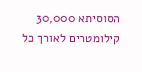הסוסיתא 30,000 קילומטרים לאורך כל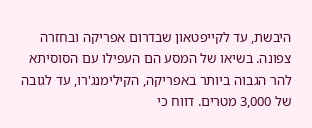היבשת, עד לקייפטאון שבדרום אפריקה ובחזרה צפונה. בשיאו של המסע הם העפילו עם הסוסיתא להר הגבוה ביותר באפריקה, הקילימנג'רו, עד לגובה של 3,000 מטרים. דווח כי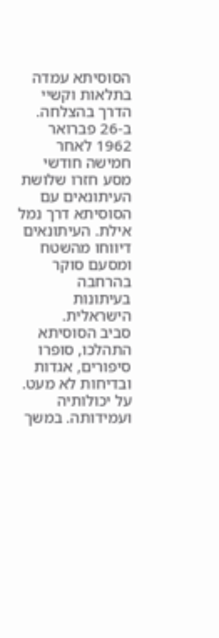הסוסיתא עמדה בתלאות וקשיי הדרך בהצלחה. ב-26 פברואר 1962 לאחר חמישה חודשי מסע חזרו שלושת העיתונאים עם הסוסיתא דרך נמל אילת. העיתונאים דיווחו מהשטח ומסעם סוקר בהרחבה בעיתונות הישראלית.
סביב הסוסיתא התהלכו, סופרו סיפורים, אגדות ובדיחות לא מעט. על יכולותיה ועמידותה. במשך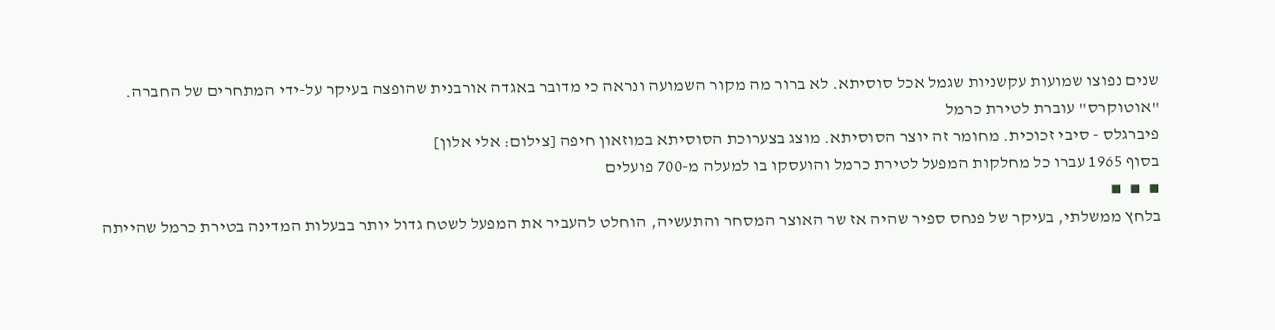שנים נפוצו שמועות עקשניות שגמל אכל סוסיתא. לא ברור מה מקור השמועה ונראה כי מדובר באגדה אורבנית שהופצה בעיקר על-ידי המתחרים של החברה.
"אוטוקרס" עוברת לטירת כרמל
פיברגלס - סיבי זכוכית. מחומר זה יוצר הסוסיתא. מוצג בצערוכת הסוסיתא במוזאון חיפה [צילום: אלי אלון]
בסוף 1965 עברו כל מחלקות המפעל לטירת כרמל והועסקו בו למעלה מ-700 פועלים
▪  ▪  ▪
בלחץ ממשלתי, בעיקר של פנחס ספיר שהיה אז שר האוצר המסחר והתעשיה, הוחלט להעביר את המפעל לשטח גדול יותר בבעלות המדינה בטירת כרמל שהייתה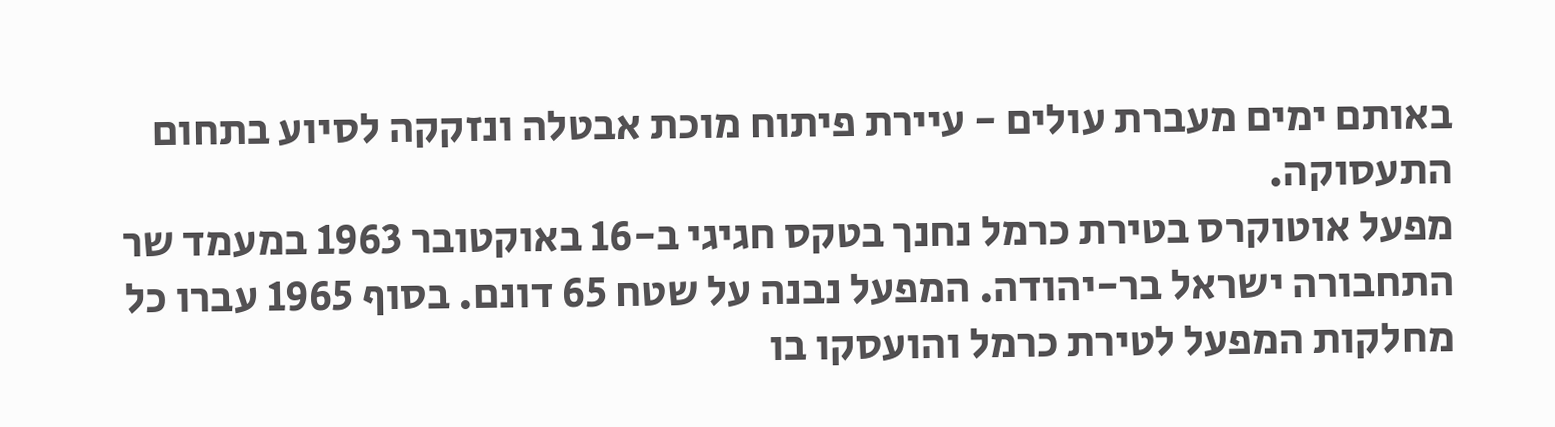באותם ימים מעברת עולים - עיירת פיתוח מוכת אבטלה ונזקקה לסיוע בתחום התעסוקה.
מפעל אוטוקרס בטירת כרמל נחנך בטקס חגיגי ב-16 באוקטובר 1963 במעמד שר התחבורה ישראל בר-יהודה. המפעל נבנה על שטח 65 דונם. בסוף 1965 עברו כל מחלקות המפעל לטירת כרמל והועסקו בו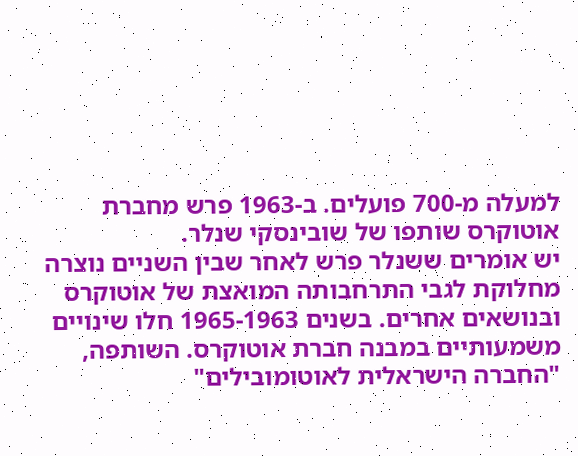למעלה מ-700 פועלים. ב-1963 פרש מחברת אוטוקרס שותפו של שובינסקי שנלר.
יש אומרים ששנלר פרש לאחר שבין השניים נוצרה מחלוקת לגבי התרחבותה המואצת של אוטוקרס ובנושאים אחרים. בשנים 1965-1963 חלו שינויים משמעותיים במבנה חברת אוטוקרס. השותפה, "החברה הישראלית לאוטומובילים"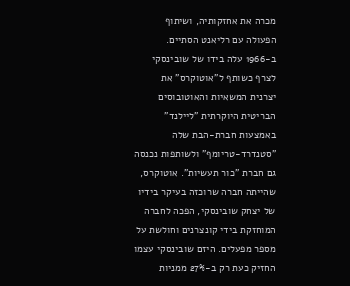מכרה את אחזקותיה, ושיתוף הפעולה עם רליאנט הסתיים.
ב-1966 עלה בידו של שובינסקי לצרף כשותף ל"אוטוקרס" את יצרנית המשאיות והאוטובוסים הבריטית היוקרתית "ליילנד" באמצעות חברת-הבת שלה "סטנדרד-טריומף" ולשותפות נכנסה גם חברת "כור תעשיות". אוטוקרס, שהייתה חברה שרוכזה בעיקר בידיו של יצחק שובינסקי, הפכה לחברה המוחזקת בידי קונצרנים וחולשת על מספר מפעלים. היזם שובינסקי עצמו החזיק כעת רק ב-27% ממניות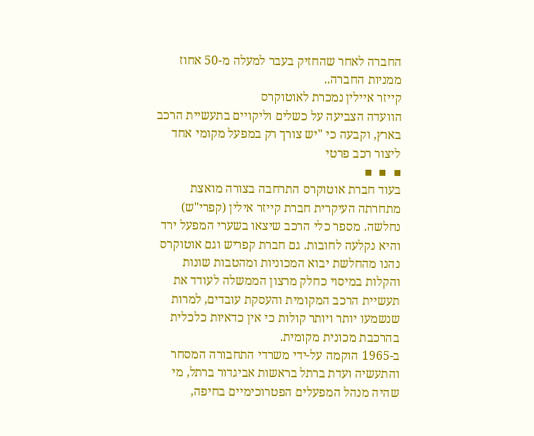החברה לאחר שהחזיק בעבר למעלה מ-50 אחוז ממניות החברה..
קייזר איילין נמכרת לאוטוקרס
הוועדה הצביעה על כשלים וליקויים בתעשיית הרכב בארץ, וקבעה כי "יש צורך רק במפעל מקומי אחד ליצור רכב פרטי
▪  ▪  ▪
בעוד חברת אוטוקרס התרחבה בצורה מואצת מתחרתה העיקרית חברת קייזר אילין (קפרי"ש) נחלשה. מספר כלי הרכב שיצאו בשערי המפעל ירד והיא נקלעה לחובות. גם חברת קפריש וגם אוטוקרס נהנו מהחלשת יבוא המכוניות ומהטבות שונות והקלות במיסוי כחלק מרצון הממשלה לעודד את תעשיית הרכב המקומית והעסקת עובדים, למרות שנשמעו יותר ויותר קולות כי אין כדאיות כלכלית בהרכבת מכונית מקומית.
ב-1965 הוקמה על-ידי משרדי התחבורה המסחר והתעשיה ועדת ברתל בראשות אביגדור ברתל, מי שהיה מנהל המפעלים הפטרוכימיים בחיפה,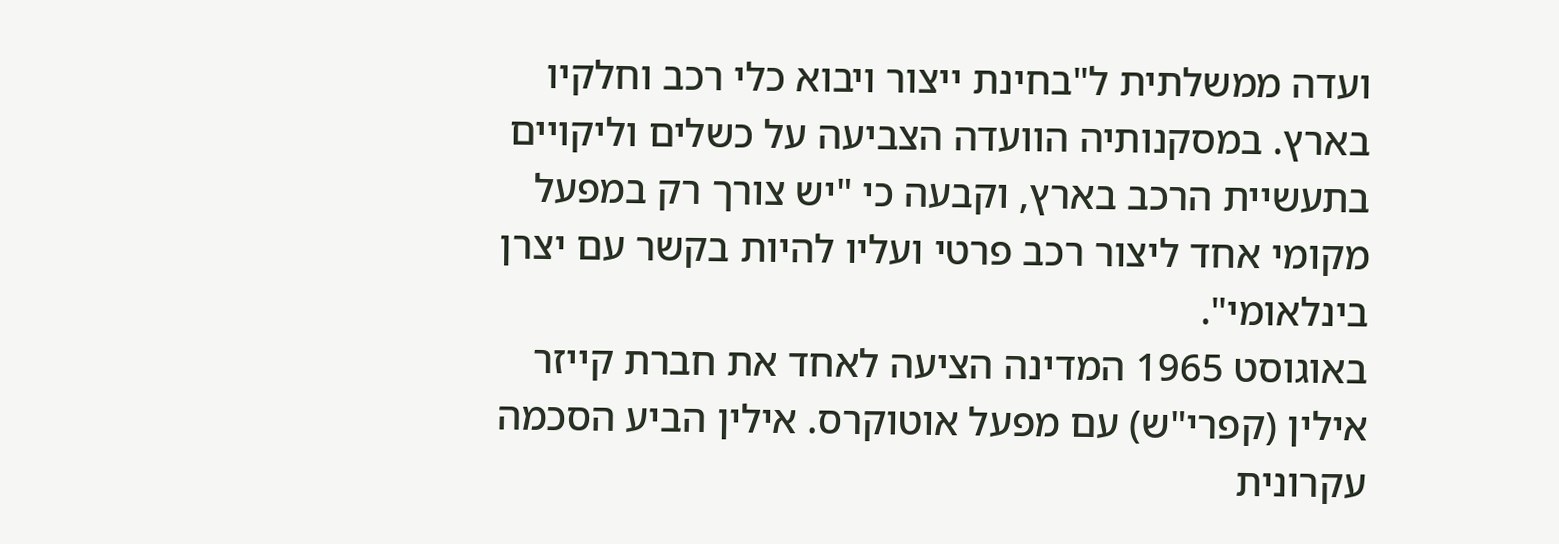ועדה ממשלתית ל"בחינת ייצור ויבוא כלי רכב וחלקיו בארץ. במסקנותיה הוועדה הצביעה על כשלים וליקויים בתעשיית הרכב בארץ, וקבעה כי "יש צורך רק במפעל מקומי אחד ליצור רכב פרטי ועליו להיות בקשר עם יצרן בינלאומי".
באוגוסט 1965 המדינה הציעה לאחד את חברת קייזר אילין (קפרי"ש) עם מפעל אוטוקרס. אילין הביע הסכמה עקרונית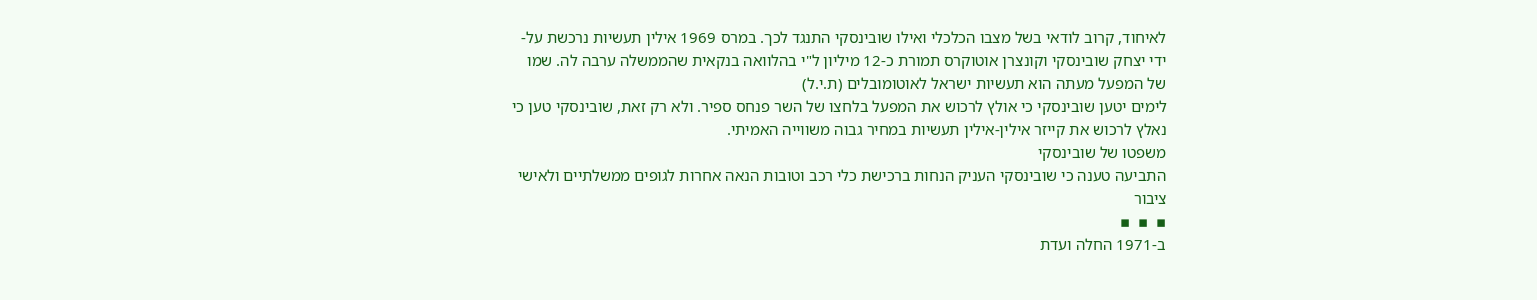לאיחוד, קרוב לודאי בשל מצבו הכלכלי ואילו שובינסקי התנגד לכך. במרס 1969 אילין תעשיות נרכשת על-ידי יצחק שובינסקי וקונצרן אוטוקרס תמורת כ-12 מיליון ל"י בהלוואה בנקאית שהממשלה ערבה לה. שמו של המפעל מעתה הוא תעשיות ישראל לאוטומובלים (ת.י.ל)
לימים יטען שובינסקי כי אולץ לרכוש את המפעל בלחצו של השר פנחס ספיר. ולא רק זאת, שובינסקי טען כי נאלץ לרכוש את קייזר אילין-אילין תעשיות במחיר גבוה משווייה האמיתי.
משפטו של שובינסקי
התביעה טענה כי שובינסקי העניק הנחות ברכישת כלי רכב וטובות הנאה אחרות לגופים ממשלתיים ולאישי ציבור
▪  ▪  ▪
ב-1971 החלה ועדת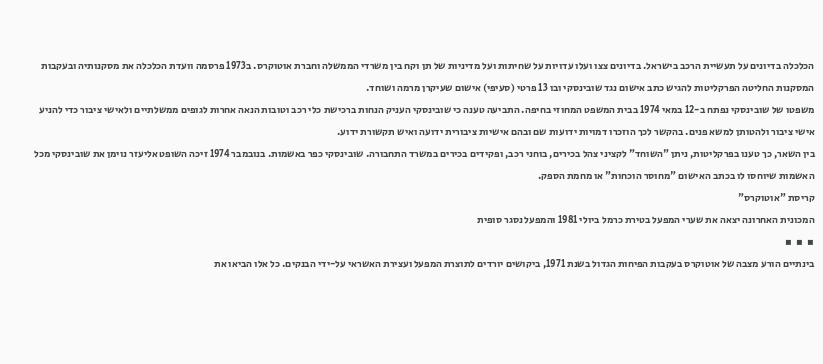הכלכלה בדיונים על תעשיית הרכב בישראל. בדיונים צצו ועלו עדויות על שחיתות ועל מדיניות של תן וקח בין משרדי הממשלה וחברת אוטוקרס. ב1973 פרסמה וועדת הכלכלה את מסקנותיה ובעקבות המסקנות החליטה הפרקליטות להגיש כתב אישום נגד שובינסקי ובו 13 פרטי (סעיפי) אישום שעיקרן מרמה ושוחד.
משפטו של שובינסקי נפתח ב-12 במאי 1974 בבית המשפט המחוזי בחיפה. התביעה טענה כי שובינסקי העניק הנחות ברכישת כלי רכב וטובות הנאה אחרות לגופים ממשלתיים ולאישי ציבור כדי להניע אישי ציבור ולהטותן למשא פנים. בהקשר לכך הוזכרו דמויות ידועות שם ובהם אישיות ציבורית ידועה ואיש תקשורת ידוע.
בין השאר, כך טענו בפרקליטות, ניתן "השוחד" לקציני צהל בכירים, בוחני רכב, ופקידים בכירים במשרד התחבורה. שובינסקי כפר באשמות. בנובמבר 1974 זיכה השופט אליעזר נוימן את שובינסקי מכל האשמות שיוחסו לו בכתב האישום "מחוסר הוכחות" או מחמת הספק.
קריסת "אוטוקרס"
המכונית האחרונה יצאה את שערי המפעל בטירת כרמל ביולי 1981 והמפעל נסגר סופית
▪  ▪  ▪
בינתיים הורע מצבה של אוטוקרס בעקבות הפיחות הגדול בשנת 1971, ביקושים יורדים לתוצרת המפעל ועצירת האשראי על-ידי הבנקים. כל אלו הביאו את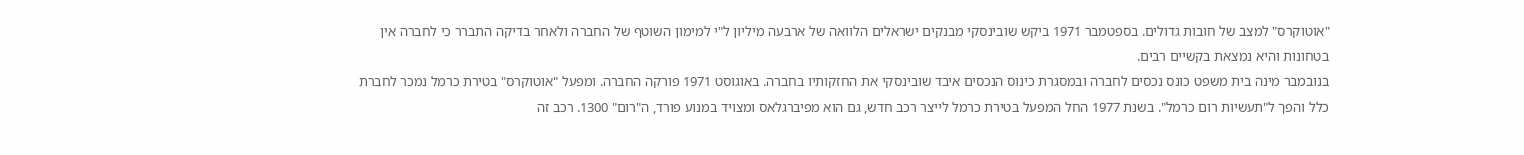"אוטוקרס" למצב של חובות גדולים. בספטמבר 1971 ביקש שובינסקי מבנקים ישראלים הלוואה של ארבעה מיליון ל"י למימון השוטף של החברה ולאחר בדיקה התברר כי לחברה אין בטחונות והיא נמצאת בקשיים רבים.
בנובמבר מינה בית משפט כונס נכסים לחברה ובמסגרת כינוס הנכסים איבד שובינסקי את החזקותיו בחברה. באוגוסט 1971 פורקה החברה. ומפעל "אוטוקרס" בטירת כרמל נמכר לחברת כלל והפך ל"תעשיות רום כרמל". בשנת 1977 החל המפעל בטירת כרמל לייצר רכב חדש, גם הוא מפיברגלאס ומצויד במנוע פורד, ה"רום" 1300. רכב זה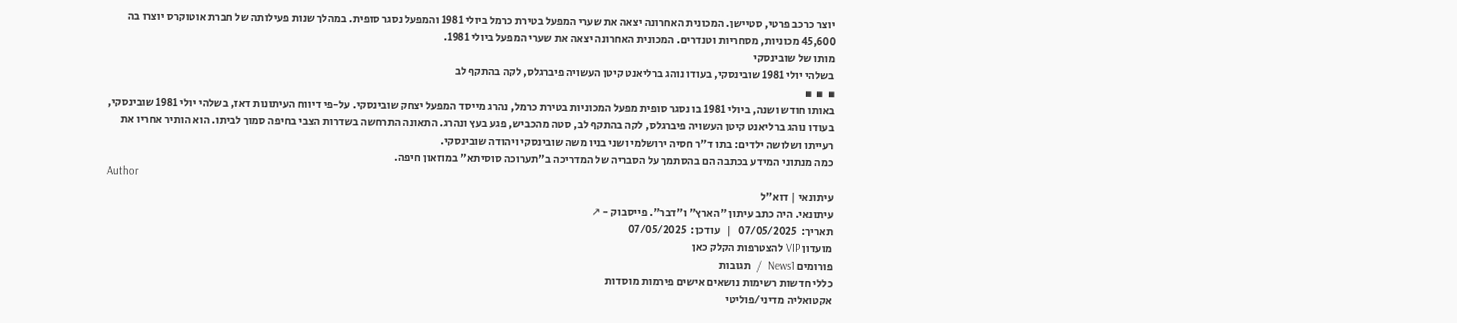יוצר כרכב פרטי, סטיישן. המכונית האחרונה יצאה את שערי המפעל בטירת כרמל ביולי 1981 והמפעל נסגר סופית. במהלך שנות פעילותה של חברת אוטוקרס יוצרו בה 45,600 מכוניות, מסחריות וטנדרים. המכונית האחרונה יצאה את שערי המפעל ביולי 1981.
מותו של שובינסקי
בשלהי יולי 1981 שובינסקי, בעודו נוהג ברליאנט קיטן העשויה פיברגלס, לקה בהתקף לב
▪  ▪  ▪
באותו חודש ושנה, ביולי 1981 בו נסגר סופית מפעל המכוניות בטירת כרמל, נהרג מייסד המפעל יצחק שובינסקי. על-פי דיווח העיתונות דאז, בשלהי יולי 1981 שובינסקי, בעודו נוהג ברליאנט קיטן העשויה פיברגלס, לקה בהתקף לב, סטה מהכביש, פגע בעץ ונהרג. התאונה התרחשה בשדרות הצבי בחיפה סמוך לביתו. הוא הותיר אחריו את רעייתו ושלושה ילדים: בתו ד"ר חסיה ירושלמי ושני בניו משה שובינסקי ויהודה שובינסקי.
כמה מנתוני המידע בכתבה הם בהסתמך על הסבריה של המדריכה ב"תערוכה סוסיתא" במוזאון חיפה.
Author
עיתונאי | דוא"ל
עיתונאי. היה כתב עיתון "הארץ" ו"דבר". פייסבוק - ↗
תאריך:  07/05/2025   |   עודכן:  07/05/2025
מועדון VIP להצטרפות הקלק כאן
פורומים News1  /  תגובות
כללי חדשות רשימות נושאים אישים פירמות מוסדות
אקטואליה מדיני/פוליטי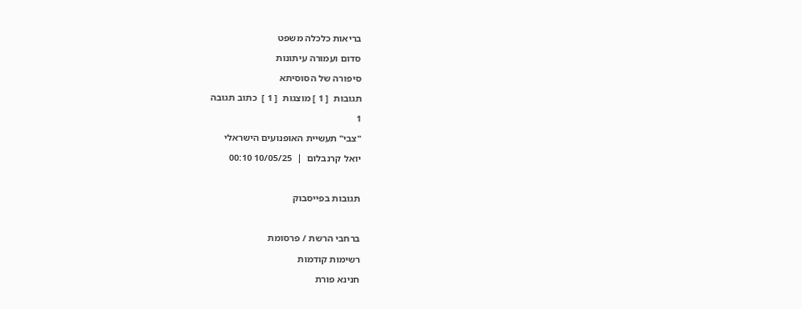בריאות כלכלה משפט
סדום ועמורה עיתונות
סיפורה של הסוסיתא
תגובות  [ 1 ] מוצגות  [ 1 ]  כתוב תגובה
1
"צבי" תעשיית האופנועים הישראלי
יואל קרנבלום  |  10/05/25 00:10

תגובות בפייסבוק

ברחבי הרשת / פרסומת
רשימות קודמות
חנינא פורת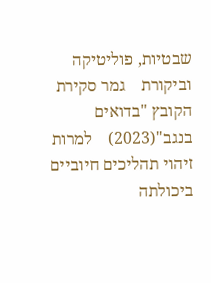שבטיות, פוליטיקה וביקורת    גמר סקירת הקובץ "בדואים בנגב"(2023)    למרות זיהוי תהליכים חיוביים ביכולתה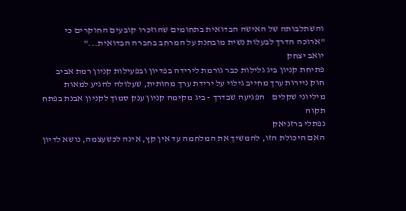והשתלבותה של האישה הבדואית בתחומים שהוזכרו קובעים החוקרים כי "ארוכה הדרך לבעלות נשית מובחנת על המרחב בחברה הבדואית..."
יואב יצחק
פתיחת קניון ביג גלילות כבר גורמת לירידה בפדיון ובפעילות קניון רמת אביב    חוק ניירות ערך מחייב גילוי על ירידת ערך מהותית, שעלולה להגיע למאות מיליוני שקלים    הפגיעה שבדרך - ביג מקימה קניון ענק סמוך לקניון אבנת בפתח תקוה
נפתלי ברזניאק
האם היכולת הזו, להמשיך את המלחמה עד אין קץ, אינה לכשעצמה, נושא לדיון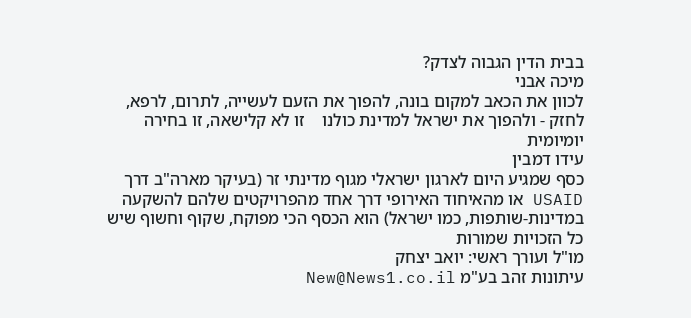בבית הדין הגבוה לצדק?
מיכה אבני
לכוון את הכאב למקום בונה, להפוך את הזעם לעשייה, לתרום, לרפא, לחזק - ולהפוך את ישראל למדינת כולנו    זו לא קלישאה, זו בחירה יומיומית
עידו דמבין
כסף שמגיע היום לארגון ישראלי מגוף מדינתי זר (בעיקר מארה"ב דרך USAID או מהאיחוד האירופי דרך אחד מהפרויקטים שלהם להשקעה במדינות-שותפות, כמו ישראל) הוא הכסף הכי מפוקח, שקוף וחשוף שיש
כל הזכויות שמורות
מו"ל ועורך ראשי: יואב יצחק
עיתונות זהב בע"מ New@News1.co.il